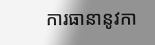ការធានានូវកា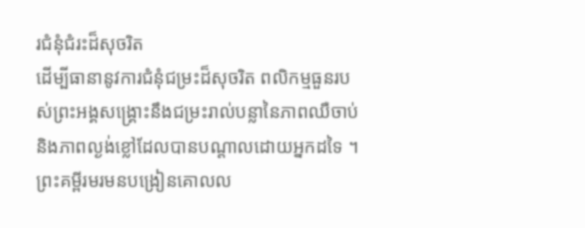រជំនុំជំរះដ៏សុចរិត
ដើម្បីធានានូវការជំនុំជម្រះដ៏សុចរិត ពលិកម្មធួនរបស់ព្រះអង្គសង្គ្រោះនឹងជម្រះរាល់បន្លានៃភាពឈឺចាប់ និងភាពល្ងង់ខ្លៅដែលបានបណ្ដាលដោយអ្នកដទៃ ។
ព្រះគម្ពីរមរមនបង្រៀនគោលល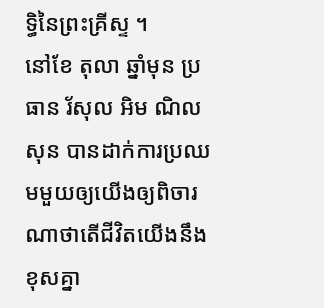ទ្ធិនៃព្រះគ្រីស្ទ ។
នៅខែ តុលា ឆ្នាំមុន ប្រធាន រ័សុល អិម ណិលសុន បានដាក់ការប្រឈមមួយឲ្យយើងឲ្យពិចារណាថាតើជីវិតយើងនឹងខុសគ្នា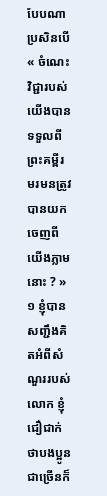បែបណាប្រសិនបើ « ចំណេះវិជ្ជារបស់យើងបានទទួលពីព្រះគម្ពីរមរមនត្រូវបានយកចេញពីយើងភ្លាមនោះ ? » ១ ខ្ញុំបានសញ្ជឹងគិតអំពីសំណួររបស់លោក ខ្ញុំជឿជាក់ថាបងប្អូនជាច្រើនក៏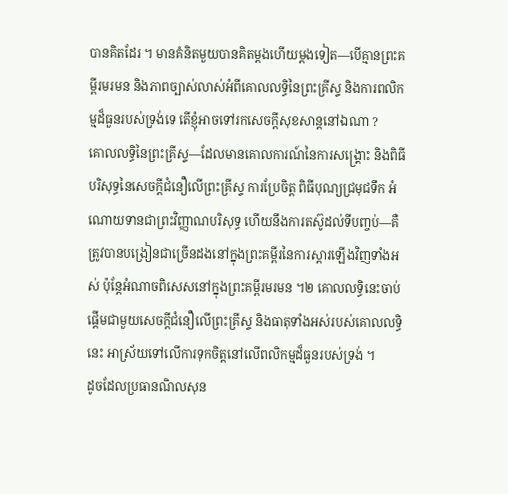បានគិតដែរ ។ មានគំនិតមួយបានគិតម្តងហើយម្តងទៀត—បើគ្មានព្រះគម្ពីរមរមន និងភាពច្បាស់លាស់អំពីគោលលទ្ធិនៃព្រះគ្រីស្ទ និងការពលិកម្មដ៏ធួនរបស់ទ្រង់ទេ តើខ្ញុំអាចទៅរកសេចក្តីសុខសាន្តនៅឯណា ?
គោលលទ្ធិនៃព្រះគ្រីស្ទ—ដែលមានគោលការណ៍នៃការសង្រ្គោះ និងពិធីបរិសុទ្ធនៃសេចក្តីជំនឿលើព្រះគ្រីស្ទ ការប្រែចិត្ត ពិធីបុណ្យជ្រមុជទឹក អំណោយទានជាព្រះវិញ្ញាណបរិសុទ្ធ ហើយនឹងការតស៊ូដល់ទីបញ្ចប់—គឺត្រូវបានបង្រៀនជាច្រើនដងនៅក្នុងព្រះគម្ពីរនៃការស្តារឡើងវិញទាំងអស់ ប៉ុន្តែអំណាចពិសេសនៅក្នុងព្រះគម្ពីរមរមន ។២ គោលលទ្ធិនេះចាប់ផ្តើមជាមួយសេចក្តីជំនឿលើព្រះគ្រីស្ទ និងធាតុទាំងអស់របស់គោលលទ្ធិនេះ អាស្រ័យទៅលើការទុកចិត្តនៅលើពលិកម្មដ៏ធួនរបស់ទ្រង់ ។
ដូចដែលប្រធានណិលសុន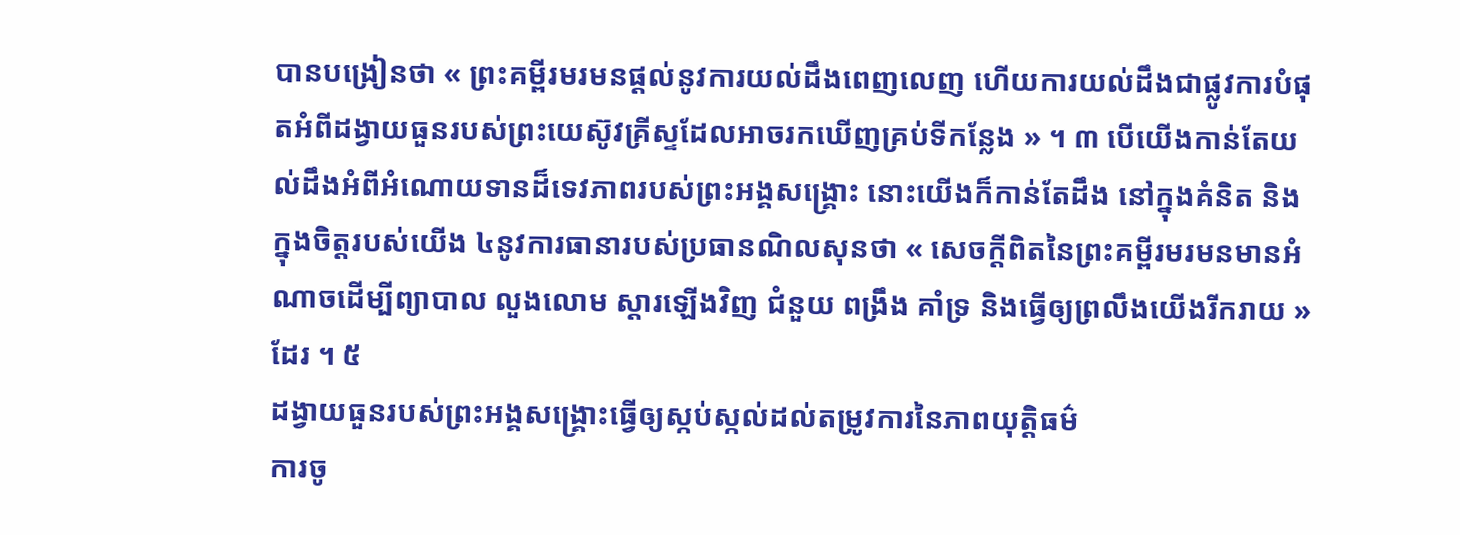បានបង្រៀនថា « ព្រះគម្ពីរមរមនផ្ដល់នូវការយល់ដឹងពេញលេញ ហើយការយល់ដឹងជាផ្លូវការបំផុតអំពីដង្វាយធួនរបស់ព្រះយេស៊ូវគ្រីស្ទដែលអាចរកឃើញគ្រប់ទីកន្លែង » ។ ៣ បើយើងកាន់តែយល់ដឹងអំពីអំណោយទានដ៏ទេវភាពរបស់ព្រះអង្គសង្រ្គោះ នោះយើងក៏កាន់តែដឹង នៅក្នុងគំនិត និងក្នុងចិត្តរបស់យើង ៤នូវការធានារបស់ប្រធានណិលសុនថា « សេចក្តីពិតនៃព្រះគម្ពីរមរមនមានអំណាចដើម្បីព្យាបាល លួងលោម ស្តារឡើងវិញ ជំនួយ ពង្រឹង គាំទ្រ និងធ្វើឲ្យព្រលឹងយើងរីករាយ »ដែរ ។ ៥
ដង្វាយធួនរបស់ព្រះអង្គសង្គ្រោះធ្វើឲ្យស្កប់ស្កល់ដល់តម្រូវការនៃភាពយុត្តិធម៌
ការចូ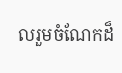លរួមចំណែកដ៏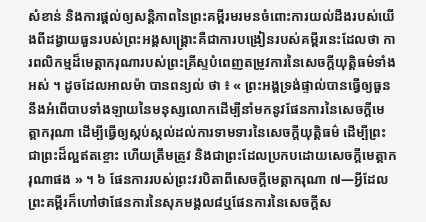សំខាន់ និងការផ្តល់ឲ្យសន្តិភាពនៃព្រះគម្ពីរមរមនចំពោះការយល់ដឹងរបស់យើងពីដង្វាយធួនរបស់ព្រះអង្គសង្រ្គោះគឺជាការបង្រៀនរបស់គម្ពីរនេះដែលថា ការពលិកម្មដ៏មេត្តាករុណារបស់ព្រះគ្រីស្ទបំពេញតម្រូវការនៃសេចក្តីយុត្តិធម៌ទាំងអស់ ។ ដូចដែលអាលម៉ា បានពន្យល់ ថា ៖ « ព្រះអង្គទ្រង់ផ្ទាល់បានធ្វើឲ្យធួននឹងអំពើបាបទាំងឡាយនៃមនុស្សលោកដើម្បីនាំមកនូវផែនការនៃសេចក្ដីមេត្តាករុណា ដើម្បីធ្វើឲ្យស្កប់ស្កល់ដល់ការទាមទារនៃសេចក្ដីយុត្តិធម៌ ដើម្បីព្រះជាព្រះដ៏ល្អឥតខ្ចោះ ហើយត្រឹមត្រូវ និងជាព្រះដែលប្រកបដោយសេចក្ដីមេត្តាករុណាផង » ។ ៦ ផែនការរបស់ព្រះវរបិតាពីសេចក្តីមេត្តាករុណា ៧—អ្វីដែលព្រះគម្ពីរក៏ហៅថាផែនការនៃសុភមង្គល៨ឬផែនការនៃសេចក្តីស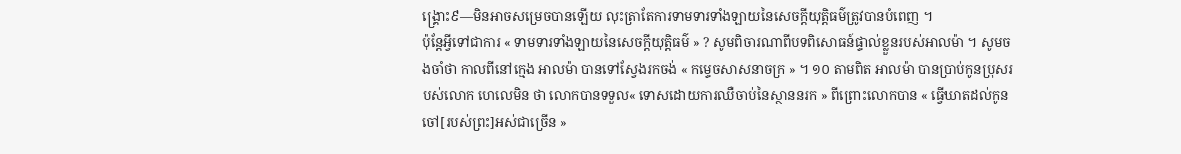ង្រ្គោះ៩—មិនអាចសម្រេចបានឡើយ លុះត្រាតែការទាមទារទាំងឡាយនៃសេចក្តីយុត្តិធម៌ត្រូវបានបំពេញ ។
ប៉ុន្តែអ្វីទៅជាការ « ទាមទារទាំងឡាយនៃសេចក្ដីយុត្តិធម៌ » ? សូមពិចារណាពីបទពិសោធន៍ផ្ទាល់ខ្លួនរបស់អាលម៉ា ។ សូមចងចាំថា កាលពីនៅក្មេង អាលម៉ា បានទៅស្វែងរកចង់ « កម្ទេចសាសនាចក្រ » ។ ១០ តាមពិត អាលម៉ា បានប្រាប់កូនប្រុសរបស់លោក ហេលេមិន ថា លោកបានទទួល« ទោសដោយការឈឺចាប់នៃស្ថាននរក » ពីព្រោះលោកបាន « ធ្វើឃាតដល់កូនចៅ[របស់ព្រះ]អស់ជាច្រើន »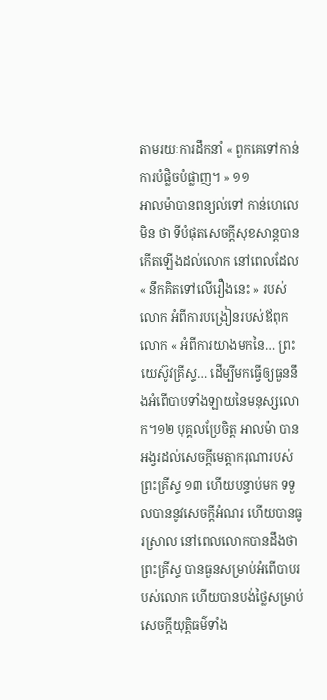តាមរយៈការដឹកនាំ « ពួកគេទៅកាន់ការបំផ្លិចបំផ្លាញ។ » ១១
អាលម៉ាបានពន្យល់ទៅ កាន់ហេលេមិន ថា ទីបំផុតសេចក្តីសុខសាន្តបានកើតឡើងដល់លោក នៅពេលដែល « នឹកគិតទៅលើរឿងនេះ » របស់លោក អំពីការបង្រៀនរបស់ឪពុកលោក « អំពីការយាងមកនៃ… ព្រះយេស៊ូវគ្រីស្ទ… ដើម្បីមកធ្វើឲ្យធួននឹងអំពើបាបទាំងឡាយនៃមនុស្សលោក។១២ បុគ្គលប្រែចិត្ត អាលម៉ា បានអង្វរដល់សេចក្តីមេត្តាករុណារបស់ព្រះគ្រីស្ទ ១៣ ហើយបន្ទាប់មក ទទួលបាននូវសេចក្តីអំណរ ហើយបានធូរស្រាល នៅពេលលោកបានដឹងថា ព្រះគ្រីស្ទ បានធួនសម្រាប់អំពើបាបរបស់លោក ហើយបានបង់ថ្លៃសម្រាប់សេចក្តីយុត្តិធម៌ទាំង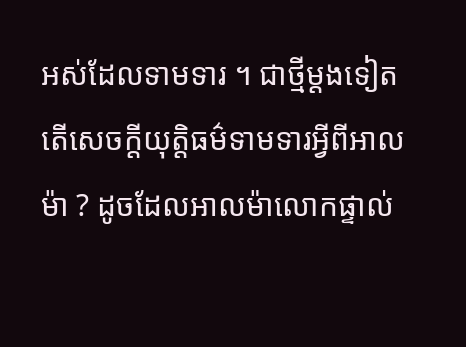អស់ដែលទាមទារ ។ ជាថ្មីម្តងទៀត តើសេចក្តីយុត្តិធម៌ទាមទារអ្វីពីអាលម៉ា ? ដូចដែលអាលម៉ាលោកផ្ទាល់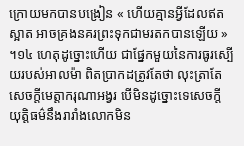ក្រោយមកបានបង្រៀន « ហើយគ្មានអ្វីដែលឥតស្អាត អាចគ្រងនគរព្រះទុកជាមរតកបានឡើយ » ។១៤ ហេតុដូច្នោះហើយ ជាផ្នែកមួយនៃការធូរស្បើយរបស់អាលម៉ា ពិតប្រាកដត្រូវតែថា លុះត្រាតែសេចក្តីមេត្តាករុណាអង្វរ បើមិនដូច្នោះទេសេចក្តីយុត្តិធម៌នឹងរារាំងលោកមិន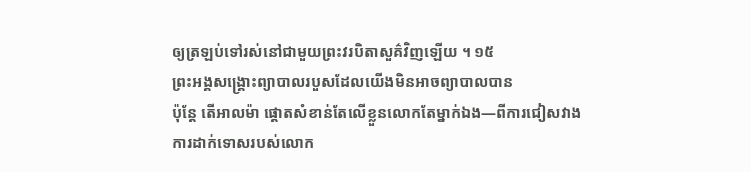ឲ្យត្រឡប់ទៅរស់នៅជាមួយព្រះវរបិតាសួគ៌វិញឡើយ ។ ១៥
ព្រះអង្គសង្គ្រោះព្យាបាលរបួសដែលយើងមិនអាចព្យាបាលបាន
ប៉ុន្តែ តើអាលម៉ា ផ្តោតសំខាន់តែលើខ្លួនលោកតែម្នាក់ឯង—ពីការជៀសវាងការដាក់ទោសរបស់លោក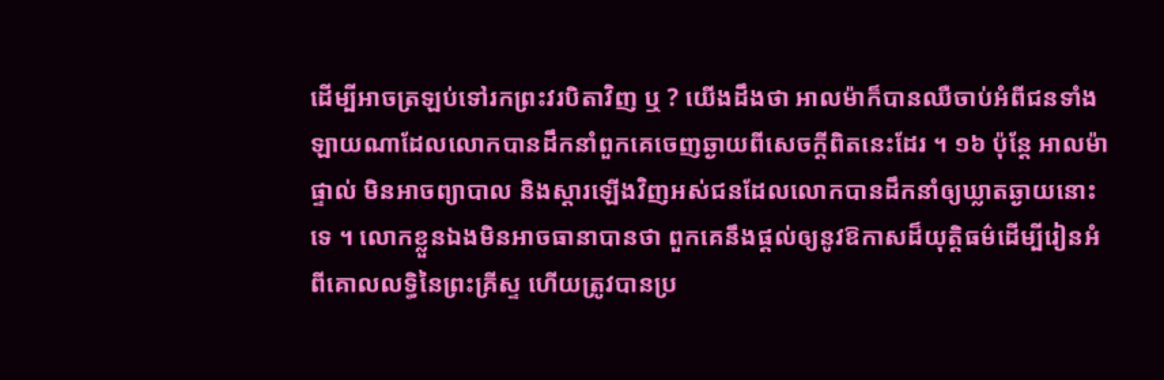ដើម្បីអាចត្រឡប់ទៅរកព្រះវរបិតាវិញ ឬ ? យើងដឹងថា អាលម៉ាក៏បានឈឺចាប់អំពីជនទាំងឡាយណាដែលលោកបានដឹកនាំពួកគេចេញឆ្ងាយពីសេចក្តីពិតនេះដែរ ។ ១៦ ប៉ុន្តែ អាលម៉ាផ្ទាល់ មិនអាចព្យាបាល និងស្តារឡើងវិញអស់ជនដែលលោកបានដឹកនាំឲ្យឃ្លាតឆ្ងាយនោះទេ ។ លោកខ្លួនឯងមិនអាចធានាបានថា ពួកគេនឹងផ្តល់ឲ្យនូវឱកាសដ៏យុត្តិធម៌ដើម្បីរៀនអំពីគោលលទ្ធិនៃព្រះគ្រីស្ទ ហើយត្រូវបានប្រ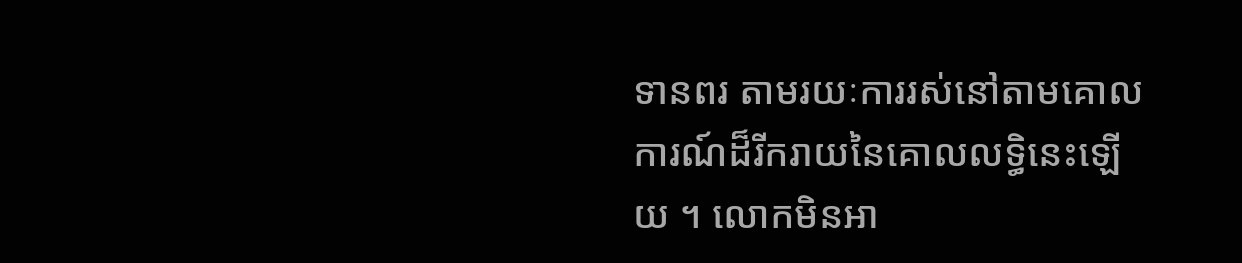ទានពរ តាមរយៈការរស់នៅតាមគោលការណ៍ដ៏រីករាយនៃគោលលទ្ធិនេះឡើយ ។ លោកមិនអា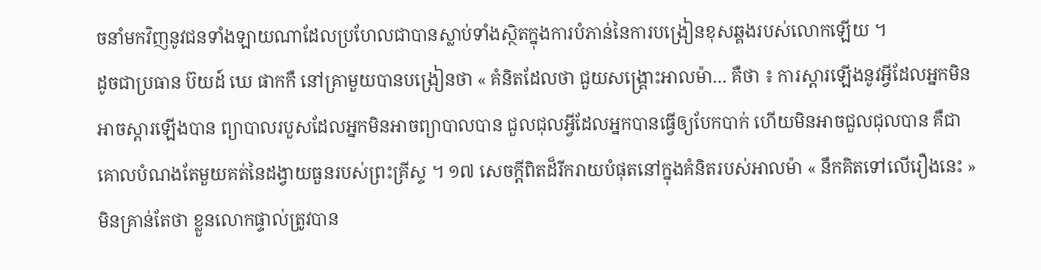ចនាំមកវិញនូវជនទាំងឡាយណាដែលប្រហែលជាបានស្លាប់ទាំងស្ថិតក្នុងការបំភាន់នៃការបង្រៀនខុសឆ្គងរបស់លោកឡើយ ។
ដូចជាប្រធាន ប៊យដ៍ ឃេ ផាកកឺ នៅគ្រាមួយបានបង្រៀនថា « គំនិតដែលថា ជួយសង្រ្គោះអាលម៉ា… គឺថា ៖ ការស្ដារឡើងនូវអ្វីដែលអ្នកមិនអាចស្ដារឡើងបាន ព្យាបាលរបួសដែលអ្នកមិនអាចព្យាបាលបាន ជួលជុលអ្វីដែលអ្នកបានធ្វើឲ្យបែកបាក់ ហើយមិនអាចជួលជុលបាន គឺជាគោលបំណងតែមួយគត់នៃដង្វាយធួនរបស់ព្រះគ្រីស្ទ ។ ១៧ សេចក្តីពិតដ៏រីករាយបំផុតនៅក្នុងគំនិតរបស់អាលម៉ា « នឹកគិតទៅលើរឿងនេះ » មិនគ្រាន់តែថា ខ្លួនលោកផ្ទាល់ត្រូវបាន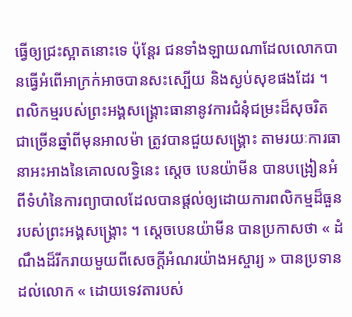ធ្វើឲ្យជ្រះស្អាតនោះទេ ប៉ុន្តែរ ជនទាំងឡាយណាដែលលោកបានធ្វើអំពើអាក្រក់អាចបានសះស្បើយ និងស្ងប់សុខផងដែរ ។
ពលិកម្មរបស់ព្រះអង្គសង្គ្រោះធានានូវការជំនុំជម្រះដ៏សុចរិត
ជាច្រើនឆ្នាំពីមុនអាលម៉ា ត្រូវបានជួយសង្រ្គោះ តាមរយៈការធានាអះអាងនៃគោលលទ្ធិនេះ ស្តេច បេនយ៉ាមីន បានបង្រៀនអំពីទំហំនៃការព្យាបាលដែលបានផ្តល់ឲ្យដោយការពលិកម្មដ៏ធួនរបស់ព្រះអង្គសង្រ្គោះ ។ ស្តេចបេនយ៉ាមីន បានប្រកាសថា « ដំណឹងដ៏រីករាយមួយពីសេចក្ដីអំណរយ៉ាងអស្ចារ្យ » បានប្រទានដល់លោក « ដោយទេវតារបស់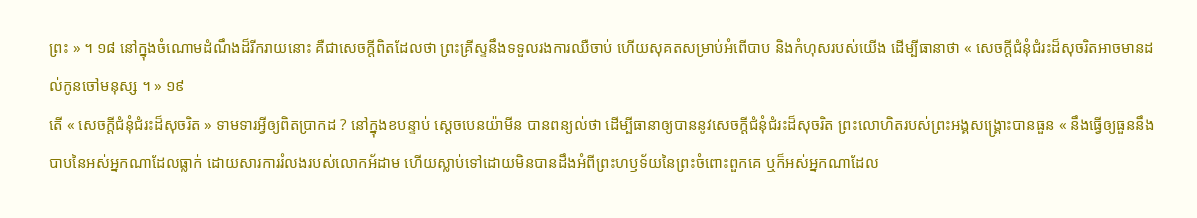ព្រះ » ។ ១៨ នៅក្នុងចំណោមដំណឹងដ៏រីករាយនោះ គឺជាសេចក្តីពិតដែលថា ព្រះគ្រីស្ទនឹងទទួលរងការឈឺចាប់ ហើយសុគតសម្រាប់អំពើបាប និងកំហុសរបស់យើង ដើម្បីធានាថា « សេចក្ដីជំនុំជំរះដ៏សុចរិតអាចមានដល់កូនចៅមនុស្ស ។ » ១៩
តើ « សេចក្តីជំនុំជំរះដ៏សុចរិត » ទាមទារអ្វីឲ្យពិតប្រាកដ ? នៅក្នុងខបន្ទាប់ ស្តេចបេនយ៉ាមីន បានពន្យល់ថា ដើម្បីធានាឲ្យបាននូវសេចក្តីជំនុំជំរះដ៏សុចរិត ព្រះលោហិតរបស់ព្រះអង្គសង្រ្គោះបានធួន « នឹងធ្វើឲ្យធួននឹងបាបនៃអស់អ្នកណាដែលធ្លាក់ ដោយសារការរំលងរបស់លោកអ័ដាម ហើយស្លាប់ទៅដោយមិនបានដឹងអំពីព្រះហឫទ័យនៃព្រះចំពោះពួកគេ ឬក៏អស់អ្នកណាដែល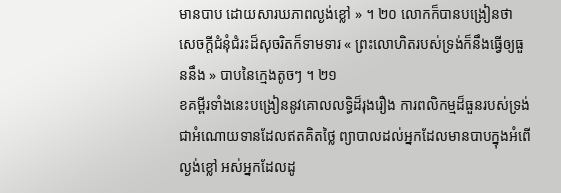មានបាប ដោយសារឃភាពល្ងង់ខ្លៅ » ។ ២០ លោកក៏បានបង្រៀនថា សេចក្តីជំនុំជំរះដ៏សុចរិតក៏ទាមទារ « ព្រះលោហិតរបស់ទ្រង់ក៏នឹងធ្វើឲ្យធួននឹង » បាបនៃក្មេងតូចៗ ។ ២១
ខគម្ពីរទាំងនេះបង្រៀននូវគោលលទ្ធិដ៏រុងរឿង ការពលិកម្មដ៏ធួនរបស់ទ្រង់ជាអំណោយទានដែលឥតគិតថ្លៃ ព្យាបាលដល់អ្នកដែលមានបាបក្នុងអំពើល្ងង់ខ្លៅ អស់អ្នកដែលដូ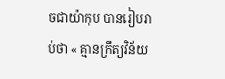ចជាយ៉ាកុប បានរៀបរាប់ថា « គ្មានក្រឹត្យវិន័យ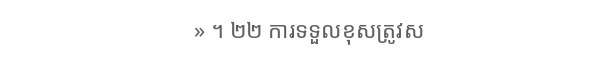» ។ ២២ ការទទួលខុសត្រូវស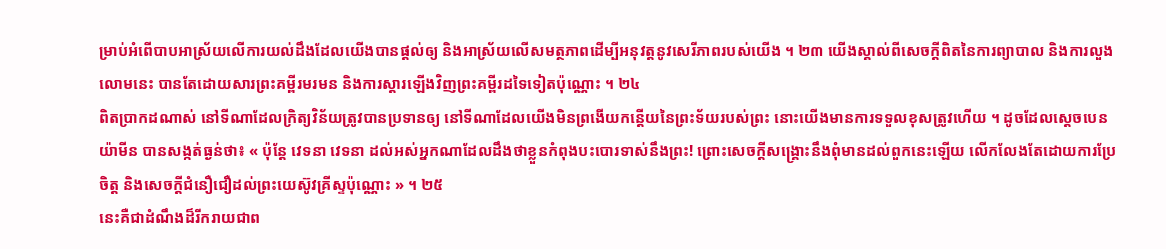ម្រាប់អំពើបាបអាស្រ័យលើការយល់ដឹងដែលយើងបានផ្តល់ឲ្យ និងអាស្រ័យលើសមត្ថភាពដើម្បីអនុវត្តនូវសេរីភាពរបស់យើង ។ ២៣ យើងស្គាល់ពីសេចក្តីពិតនៃការព្យាបាល និងការលួងលោមនេះ បានតែដោយសារព្រះគម្ពីរមរមន និងការស្តារឡើងវិញព្រះគម្ពីរដទៃទៀតប៉ុណ្ណោះ ។ ២៤
ពិតប្រាកដណាស់ នៅទីណាដែលក្រិត្យវិន័យត្រូវបានប្រទានឲ្យ នៅទីណាដែលយើងមិនព្រងើយកន្តើយនៃព្រះទ័យរបស់ព្រះ នោះយើងមានការទទួលខុសត្រូវហើយ ។ ដូចដែលស្តេចបេនយ៉ាមីន បានសង្កត់ធ្ងន់ថា៖ « ប៉ុន្តែ វេទនា វេទនា ដល់អស់អ្នកណាដែលដឹងថាខ្លួនកំពុងបះបោរទាស់នឹងព្រះ! ព្រោះសេចក្ដីសង្គ្រោះនឹងពុំមានដល់ពួកនេះឡើយ លើកលែងតែដោយការប្រែចិត្ត និងសេចក្ដីជំនឿជឿដល់ព្រះយេស៊ូវគ្រីស្ទប៉ុណ្ណោះ » ។ ២៥
នេះគឺជាដំណឹងដ៏រីករាយជាព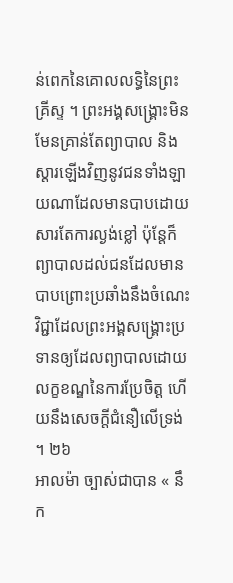ន់ពេកនៃគោលលទ្ធិនៃព្រះគ្រីស្ទ ។ ព្រះអង្គសង្គ្រោះមិនមែនគ្រាន់តែព្យាបាល និងស្តារឡើងវិញនូវជនទាំងឡាយណាដែលមានបាបដោយសារតែការល្ងង់ខ្លៅ ប៉ុន្តែក៏ព្យាបាលដល់ជនដែលមានបាបព្រោះប្រឆាំងនឹងចំណេះវិជ្ជាដែលព្រះអង្គសង្រ្គោះប្រទានឲ្យដែលព្យាបាលដោយលក្ខខណ្ឌនៃការប្រែចិត្ត ហើយនឹងសេចក្តីជំនឿលើទ្រង់ ។ ២៦
អាលម៉ា ច្បាស់ជាបាន « នឹក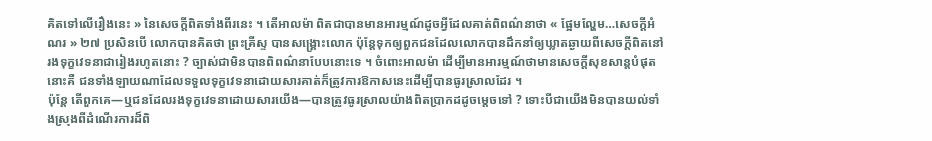គិតទៅលើរឿងនេះ » នៃសេចក្តីពិតទាំងពីរនេះ ។ តើអាលម៉ា ពិតជាបានមានអារម្មណ៍ដូចអ្វីដែលគាត់ពិពណ៌នាថា « ផ្អែមល្ហែម…សេចក្ដីអំណរ » ២៧ ប្រសិនបើ លោកបានគិតថា ព្រះគ្រីស្ទ បានសង្គ្រោះលោក ប៉ុន្តែទុកឲ្យពួកជនដែលលោកបានដឹកនាំឲ្យឃ្លាតឆ្ងាយពីសេចក្តីពិតនៅរងទុក្ខវេទនាជារៀងរហូតនោះ ? ច្បាស់ជាមិនបានពិពណ៌នាបែបនោះទេ ។ ចំពោះអាលម៉ា ដើម្បីមានអារម្មណ៍ថាមានសេចក្តីសុខសាន្តបំផុតនោះគឺ ជនទាំងឡាយណាដែលទទួលទុក្ខវេទនាដោយសារគាត់ក៏ត្រូវការឱកាសនេះដើម្បីបានធូរស្រាលដែរ ។
ប៉ុន្តែ តើពួកគេ—ឬជនដែលរងទុក្ខវេទនាដោយសារយើង—បានត្រូវធូរស្រាលយ៉ាងពិតប្រាកដដូចម្តេចទៅ ? ទោះបីជាយើងមិនបានយល់ទាំងស្រុងពីដំណើរការដ៏ពិ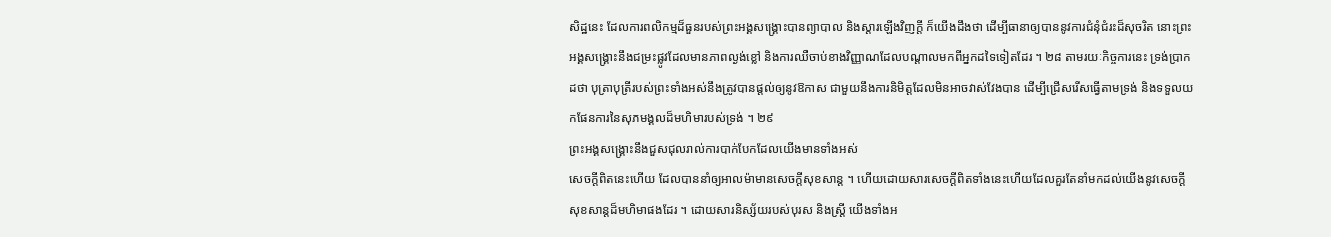សិដ្ឋនេះ ដែលការពលិកម្មដ៏ធួនរបស់ព្រះអង្គសង្រ្គោះបានព្យាបាល និងស្តារឡើងវិញក្តី ក៏យើងដឹងថា ដើម្បីធានាឲ្យបាននូវការជំនុំជំរះដ៏សុចរិត នោះព្រះអង្គសង្រ្គោះនឹងជម្រះផ្លូវដែលមានភាពល្ងង់ខ្លៅ និងការឈឺចាប់ខាងវិញ្ញាណដែលបណ្តាលមកពីអ្នកដទៃទៀតដែរ ។ ២៨ តាមរយៈកិច្ចការនេះ ទ្រង់ប្រាកដថា បុត្រាបុត្រីរបស់ព្រះទាំងអស់នឹងត្រូវបានផ្តល់ឲ្យនូវឱកាស ជាមួយនឹងការនិមិត្តដែលមិនអាចវាស់វែងបាន ដើម្បីជ្រើសរើសធ្វើតាមទ្រង់ និងទទួលយកផែនការនៃសុភមង្គលដ៏មហិមារបស់ទ្រង់ ។ ២៩
ព្រះអង្គសង្គ្រោះនឹងជួសជុលរាល់ការបាក់បែកដែលយើងមានទាំងអស់
សេចក្តីពិតនេះហើយ ដែលបាននាំឲ្យអាលម៉ាមានសេចក្តីសុខសាន្ត ។ ហើយដោយសារសេចក្តីពិតទាំងនេះហើយដែលគួរតែនាំមកដល់យើងនូវសេចក្តីសុខសាន្តដ៏មហិមាផងដែរ ។ ដោយសារនិស្ស័យរបស់បុរស និងស្រ្តី យើងទាំងអ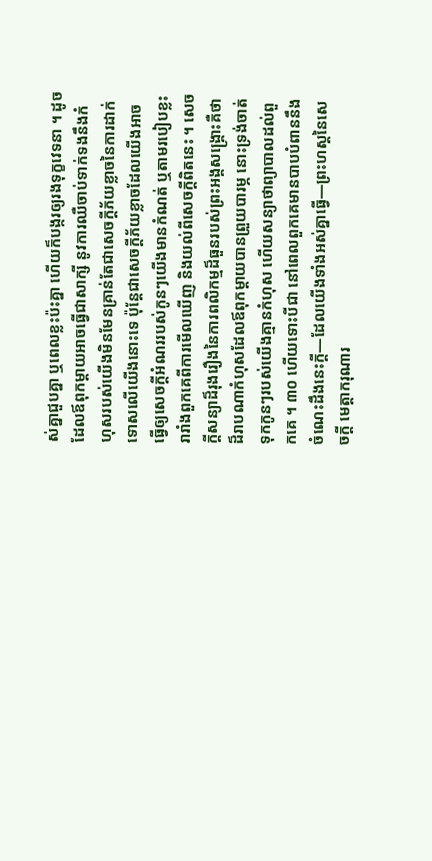ស់គ្នាជួបគ្នា ឬពេលខ្លះប៉ះគ្នា ហើយក៏បង្ករឲ្យរងទុក្ខវេទនា ។ ដូចដែលឪពុកម្តាយអាចធ្វើជាសាក្សី នូវការឈឺចាប់ទាក់ទងនឹងកំហុសរបស់យើងមិនមែនគ្រាន់តែជាសេចក្តីភ័យខ្លាចនៃការដាក់ទោសលើយើងនោះទេ ប៉ុន្តែជាសេចក្តីភ័យខ្លាចដែលយើងអាចធ្វើឲ្យសេចក្តីអំណររបស់កូនៗយើងមានកំណត់ ឬតាមរបៀបខ្លះរារាំងពួកគេពីការមើលឃើញ និងយល់ពីសេចក្តីពិតនេះ ។ សេចក្តីសន្យាដ៏រុងរឿងនៃការពលិកម្មដ៏ធួនរបស់ព្រះអង្គសង្រ្គោះគឺថា ដ៏រាបណាកំហុសដែលឪពុកម្តាយបានព្រួយបារម្ភ នោះទ្រង់ចាត់ទុកកូនៗរបស់យើងគ្មានកំហុស ហើយសន្យាថាព្យាបាលដល់ពួកគេ ។ ៣០ ហើយទោះបីជា នៅពេលពួកគេមានបាបបំពាននឹងចំណេះដឹងនេះក្តី—ដែលយើងទាំងអស់គ្នាធ្វើ—ព្រះហស្តនៃសេចក្តី មេត្តាករុណារ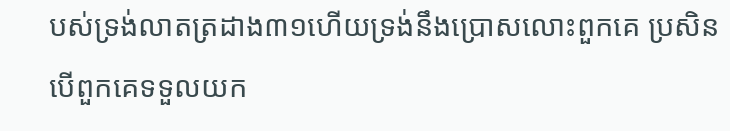បស់ទ្រង់លាតត្រដាង៣១ហើយទ្រង់នឹងប្រោសលោះពួកគេ ប្រសិនបើពួកគេទទួលយក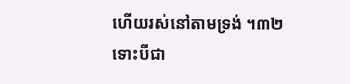ហើយរស់នៅតាមទ្រង់ ។៣២
ទោះបីជា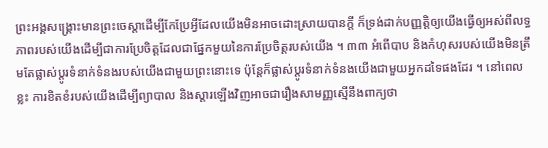ព្រះអង្គសង្រ្គោះមានព្រះចេស្តាដើម្បីកែប្រែអ្វីដែលយើងមិនអាចដោះស្រាយបានក្តី ក៏ទ្រង់ដាក់បញ្ញត្តិឲ្យយើងធ្វើឲ្យអស់ពីលទ្ធភាពរបស់យើងដើម្បីជាការប្រែចិត្តដែលជាផ្នែកមួយនៃការប្រែចិត្តរបស់យើង ។ ៣៣ អំពើបាប និងកំហុសរបស់យើងមិនត្រឹមតែផ្លាស់ប្តូរទំនាក់ទំនងរបស់យើងជាមួយព្រះនោះទេ ប៉ុន្តែក៏ផ្លាស់ប្តូរទំនាក់ទំនងយើងជាមួយអ្នកដទៃផងដែរ ។ នៅពេលខ្លះ ការខិតខំរបស់យើងដើម្បីព្យាបាល និងស្តារឡើងវិញអាចជារឿងសាមញ្ញស្មើនឹងពាក្យថា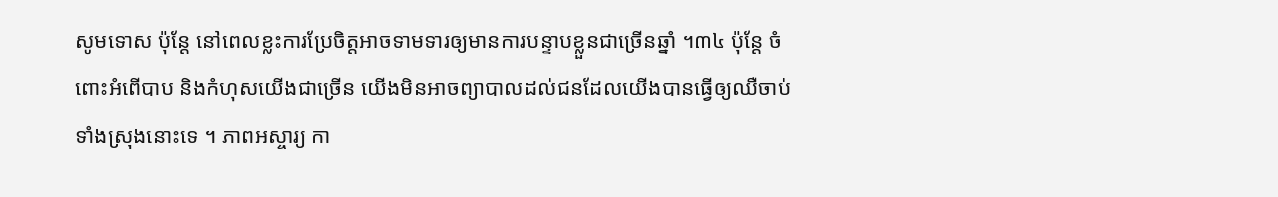សូមទោស ប៉ុន្តែ នៅពេលខ្លះការប្រែចិត្តអាចទាមទារឲ្យមានការបន្ទាបខ្លួនជាច្រើនឆ្នាំ ។៣៤ ប៉ុន្តែ ចំពោះអំពើបាប និងកំហុសយើងជាច្រើន យើងមិនអាចព្យាបាលដល់ជនដែលយើងបានធ្វើឲ្យឈឺចាប់ទាំងស្រុងនោះទេ ។ ភាពអស្ចារ្យ កា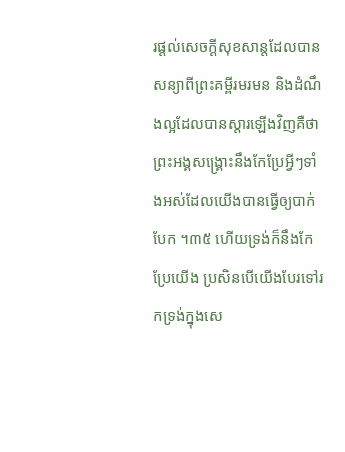រផ្តល់សេចក្តីសុខសាន្តដែលបានសន្យាពីព្រះគម្ពីរមរមន និងដំណឹងល្អដែលបានស្តារឡើងវិញគឺថា ព្រះអង្គសង្រ្គោះនឹងកែប្រែអ្វីៗទាំងអស់ដែលយើងបានធ្វើឲ្យបាក់បែក ។៣៥ ហើយទ្រង់ក៏នឹងកែប្រែយើង ប្រសិនបើយើងបែរទៅរកទ្រង់ក្នុងសេ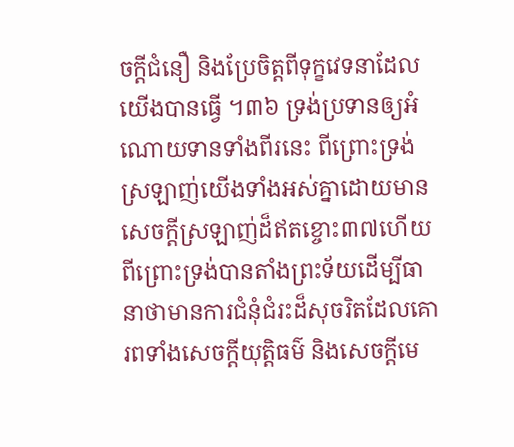ចក្តីជំនឿ និងប្រែចិត្តពីទុក្ខវេទនាដែលយើងបានធ្វើ ។៣៦ ទ្រង់ប្រទានឲ្យអំណោយទានទាំងពីរនេះ ពីព្រោះទ្រង់ស្រឡាញ់យើងទាំងអស់គ្នាដោយមានសេចក្តីស្រឡាញ់ដ៏ឥតខ្ចោះ៣៧ហើយពីព្រោះទ្រង់បានតាំងព្រះទ័យដើម្បីធានាថាមានការជំនុំជំរះដ៏សុចរិតដែលគោរពទាំងសេចក្តីយុត្តិធម៌ និងសេចក្តីមេ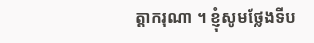ត្តាករុណា ។ ខ្ញុំសូមថ្លែងទីប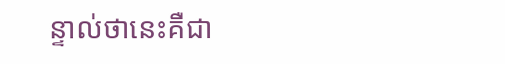ន្ទាល់ថានេះគឺជា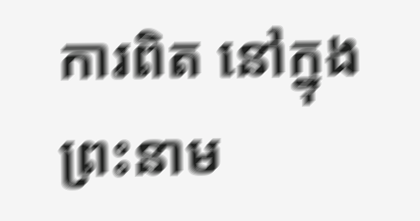ការពិត នៅក្នុងព្រះនាម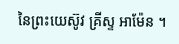នៃព្រះយេស៊ូវ គ្រីស្ទ អាម៉ែន ។